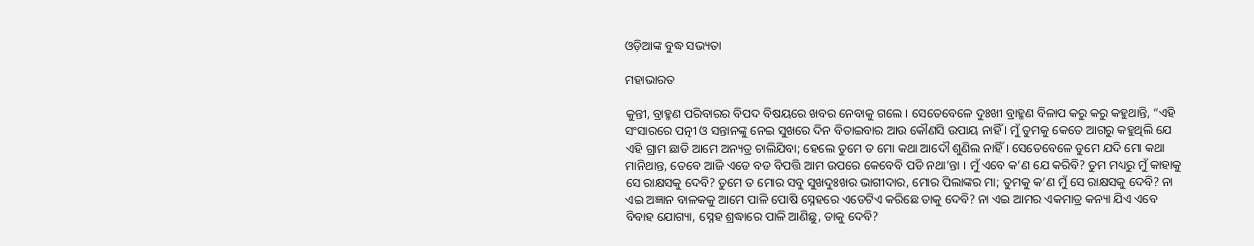ଓଡ଼ିଆଙ୍କ ବୁଦ୍ଧ ସଭ୍ୟତା

ମହାଭାରତ

କୁନ୍ତୀ, ବ୍ରାହ୍ମଣ ପରିବାରର ବିପଦ ବିଷୟରେ ଖବର ନେବାକୁ ଗଲେ । ସେତେବେଳେ ଦୁଃଖୀ ବ୍ରାହ୍ମଣ ବିଳାପ କରୁ କରୁ କହୁଥାନ୍ତି, “ଏହି ସଂସାରରେ ପତ୍ନୀ ଓ ସନ୍ତାନଙ୍କୁ ନେଇ ସୁଖରେ ଦିନ ବିତାଇବାର ଆଉ କୌଣସି ଉପାୟ ନାହିଁ । ମୁଁ ତୁମକୁ କେତେ ଆଗରୁ କହୁଥିଲି ଯେ ଏହି ଗ୍ରାମ ଛାଡି ଆମେ ଅନ୍ୟତ୍ର ଚାଲିଯିବା; ହେଲେ ତୁମେ ତ ମୋ କଥା ଆଦୌ ଶୁଣିଲ ନାହିଁ । ସେତେବେଳେ ତୁମେ ଯଦି ମୋ କଥା ମାନିଥାନ୍ତ, ତେବେ ଆଜି ଏଡେ ବଡ ବିପତ୍ତି ଆମ ଉପରେ କେବେବି ପଡି ନଥା’ନ୍ତା । ମୁଁ ଏବେ କ’ଣ ଯେ କରିବି? ତୁମ ମଧ୍ୟରୁ ମୁଁ କାହାକୁ ସେ ରାକ୍ଷସକୁ ଦେବି? ତୁମେ ତ ମୋର ସବୁ ସୁଖଦୁଃଖର ଭାଗୀଦାର, ମୋର ପିଲାଙ୍କର ମା; ତୁମକୁ କ’ଣ ମୁଁ ସେ ରାକ୍ଷସକୁ ଦେବି? ନା ଏଇ ଅଜ୍ଞାନ ବାଳକକୁ ଆମେ ପାଳି ପୋଷି ସ୍ନେହରେ ଏଡେଟିଏ କରିଛେ ତାକୁ ଦେବି? ନା ଏଇ ଆମର ଏକମାତ୍ର କନ୍ୟା ଯିଏ ଏବେ ବିବାହ ଯୋଗ୍ୟା, ସ୍ନେହ ଶ୍ରଦ୍ଧାରେ ପାଳି ଆଣିଛୁ, ତାକୁ ଦେବି?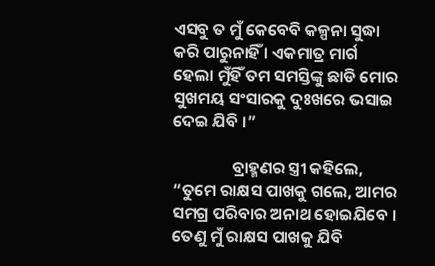ଏସବୁ ତ ମୁଁ କେବେବି କଳ୍ପନା ସୁଦ୍ଧା କରି ପାରୁନାହିଁ । ଏକମାତ୍ର ମାର୍ଗ ହେଲା ମୁଁହିଁ ତମ ସମସ୍ତିଙ୍କୁ ଛାଡି ମୋର ସୁଖମୟ ସଂସାରକୁ ଦୁଃଖରେ ଭସାଇ ଦେଇ ଯିବି ।”

                ବ୍ରାହ୍ମଣର ସ୍ତ୍ରୀ କହିଲେ, “ତୁମେ ରାକ୍ଷସ ପାଖକୁ ଗଲେ, ଆମର ସମଗ୍ର ପରିବାର ଅନାଥ ହୋଇଯିବେ । ତେଣୁ ମୁଁ ରାକ୍ଷସ ପାଖକୁ ଯିବି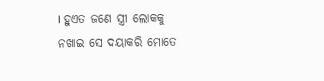। ହୁଏତ ଜଣେ ସ୍ତ୍ରୀ ଲୋକକୁ ନଖାଇ ସେ ଦୟାକରି ମୋତେ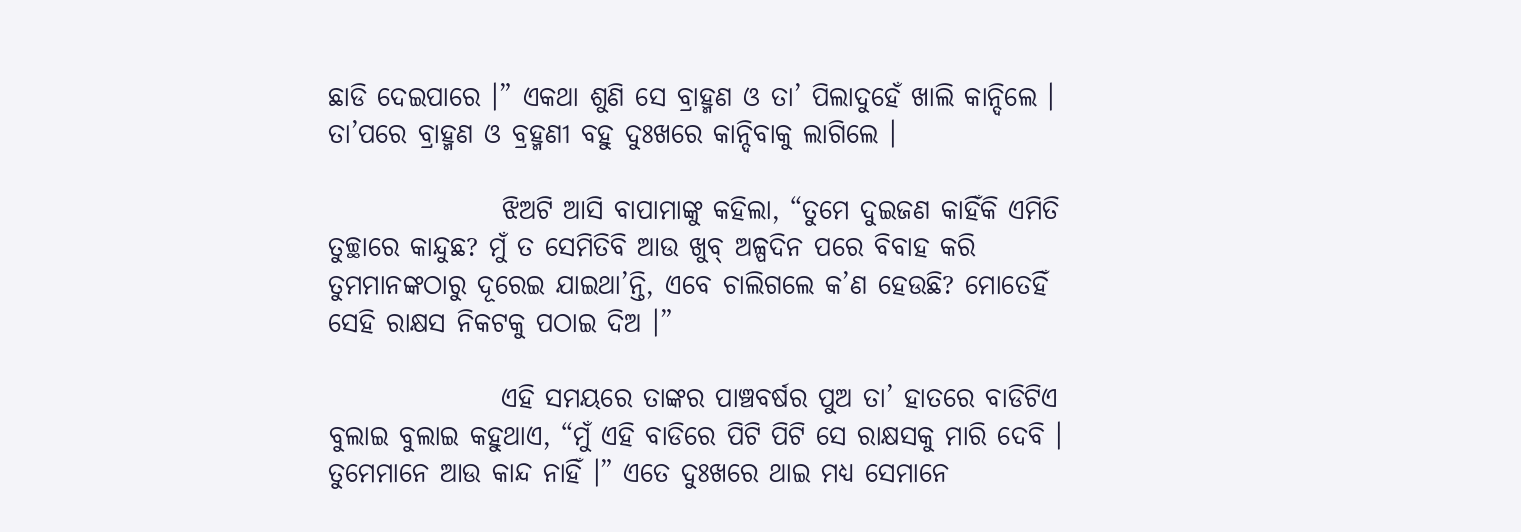ଛାଡି ଦେଇପାରେ ।” ଏକଥା ଶୁଣି ସେ ବ୍ରାହ୍ମଣ ଓ ତା’ ପିଲାଦୁହେଁ ଖାଲି କାନ୍ଦିଲେ । ତା’ପରେ ବ୍ରାହ୍ମଣ ଓ ବ୍ରହ୍ମଣୀ ବହୁ ଦୁଃଖରେ କାନ୍ଦିବାକୁ ଲାଗିଲେ ।

                ଝିଅଟି ଆସି ବାପାମାଙ୍କୁ କହିଲା, “ତୁମେ ଦୁଇଜଣ କାହିଁକି ଏମିତି ତୁଚ୍ଛାରେ କାନ୍ଦୁଛ? ମୁଁ ତ ସେମିତିବି ଆଉ ଖୁବ୍ ଅଳ୍ପଦିନ ପରେ ବିବାହ କରି ତୁମମାନଙ୍କଠାରୁ ଦୂରେଇ ଯାଇଥା’ନ୍ତି, ଏବେ ଚାଲିଗଲେ କ’ଣ ହେଉଛି? ମୋତେହିଁ ସେହି ରାକ୍ଷସ ନିକଟକୁ ପଠାଇ ଦିଅ ।”

                ଏହି ସମୟରେ ତାଙ୍କର ପାଞ୍ଚବର୍ଷର ପୁଅ ତା’ ହାତରେ ବାଡିଟିଏ ବୁଲାଇ ବୁଲାଇ କହୁଥାଏ, “ମୁଁ ଏହି ବାଡିରେ ପିଟି ପିଟି ସେ ରାକ୍ଷସକୁ ମାରି ଦେବି । ତୁମେମାନେ ଆଉ କାନ୍ଦ ନାହିଁ ।” ଏତେ ଦୁଃଖରେ ଥାଇ ମଧ୍ୟ ସେମାନେ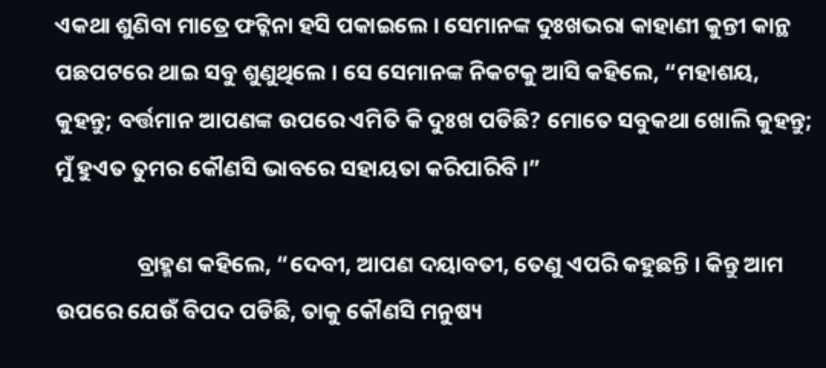ଏକଥା ଶୁଣିବା ମାତ୍ରେ ଫଟ୍କିନା ହସି ପକାଇଲେ । ସେମାନଙ୍କ ଦୁଃଖଭରା କାହାଣୀ କୁନ୍ତୀ କାନ୍ଥ ପଛପଟରେ ଥାଇ ସବୁ ଶୁଣୁଥିଲେ । ସେ ସେମାନଙ୍କ ନିକଟକୁ ଆସି କହିଲେ, “ମହାଶୟ, କୁହନ୍ତୁ; ବର୍ତ୍ତମାନ ଆପଣଙ୍କ ଉପରେ ଏମିତି କି ଦୁଃଖ ପଡିଛି? ମୋତେ ସବୁକଥା ଖୋଲି କୁହନ୍ତୁ; ମୁଁ ହୁଏତ ତୁମର କୌଣସି ଭାବରେ ସହାୟତା କରିପାରିବି ।”

                ବ୍ରାହ୍ମଣ କହିଲେ, “ଦେବୀ, ଆପଣ ଦୟାବତୀ, ତେଣୁ ଏପରି କହୁଛନ୍ତି । କିନ୍ତୁ ଆମ ଉପରେ ଯେଉଁ ବିପଦ ପଡିଛି, ତାକୁ କୌଣସି ମନୁଷ୍ୟ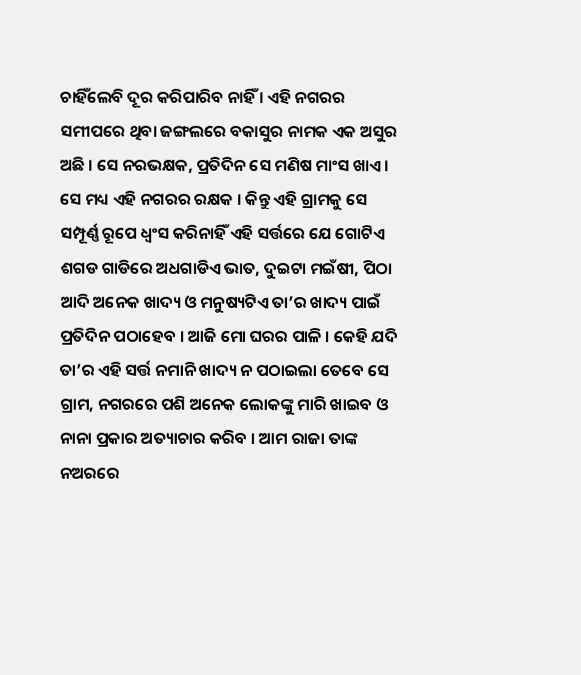ଚାହିଁଲେବି ଦୂର କରିପାରିବ ନାହିଁ । ଏହି ନଗରର ସମୀପରେ ଥିବା ଜଙ୍ଗଲରେ ବକାସୁର ନାମକ ଏକ ଅସୁର ଅଛି । ସେ ନରଭକ୍ଷକ, ପ୍ରତିଦିନ ସେ ମଣିଷ ମାଂସ ଖାଏ । ସେ ମଧ୍ୟ ଏହି ନଗରର ରକ୍ଷକ । କିନ୍ତୁ ଏହି ଗ୍ରାମକୁ ସେ ସମ୍ପୂର୍ଣ୍ଣ ରୂପେ ଧ୍ୱଂସ କରିନାହିଁ ଏହି ସର୍ତ୍ତରେ ଯେ ଗୋଟିଏ ଶଗଡ ଗାଡିରେ ଅଧଗାଡିଏ ଭାତ, ଦୁଇଟା ମଇଁଷୀ, ପିଠା ଆଦି ଅନେକ ଖାଦ୍ୟ ଓ ମନୁଷ୍ୟଟିଏ ତା’ର ଖାଦ୍ୟ ପାଇଁ ପ୍ରତିଦିନ ପଠାହେବ । ଆଜି ମୋ ଘରର ପାଳି । କେହି ଯଦି ତା’ର ଏହି ସର୍ତ୍ତ ନମାନି ଖାଦ୍ୟ ନ ପଠାଇଲା ତେବେ ସେ ଗ୍ରାମ, ନଗରରେ ପଶି ଅନେକ ଲୋକଙ୍କୁ ମାରି ଖାଇବ ଓ ନାନା ପ୍ରକାର ଅତ୍ୟାଚାର କରିବ । ଆମ ରାଜା ତାଙ୍କ ନଅରରେ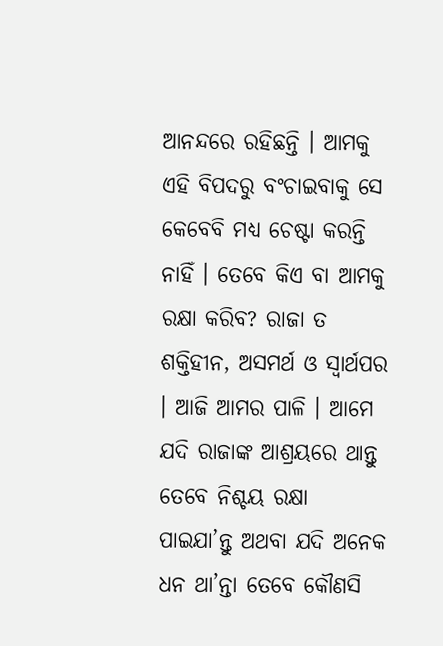ଆନନ୍ଦରେ ରହିଛନ୍ତି । ଆମକୁ ଏହି ବିପଦରୁ ବଂଚାଇବାକୁ ସେ କେବେବି ମଧ୍ୟ ଚେଷ୍ଟା କରନ୍ତି ନାହିଁ । ତେବେ କିଏ ବା ଆମକୁ ରକ୍ଷା କରିବ? ରାଜା ତ ଶକ୍ତିହୀନ, ଅସମର୍ଥ ଓ ସ୍ୱାର୍ଥପର । ଆଜି ଆମର ପାଳି । ଆମେ ଯଦି ରାଜାଙ୍କ ଆଶ୍ରୟରେ ଥାନ୍ତୁ ତେବେ ନିଶ୍ଚୟ ରକ୍ଷା ପାଇଯା’ନ୍ତୁ ଅଥବା ଯଦି ଅନେକ ଧନ ଥା’ନ୍ତା ତେବେ କୌଣସି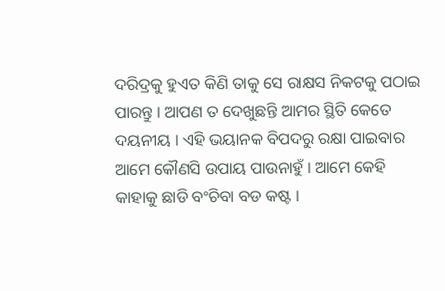ଦରିଦ୍ରକୁ ହୁଏତ କିଣି ତାକୁ ସେ ରାକ୍ଷସ ନିକଟକୁ ପଠାଇ ପାରନ୍ତୁ । ଆପଣ ତ ଦେଖୁଛନ୍ତି ଆମର ସ୍ଥିତି କେତେ ଦୟନୀୟ । ଏହି ଭୟାନକ ବିପଦରୁ ରକ୍ଷା ପାଇବାର ଆମେ କୌଣସି ଉପାୟ ପାଉନାହୁଁ । ଆମେ କେହି କାହାକୁ ଛାଡି ବଂଚିବା ବଡ କଷ୍ଟ ।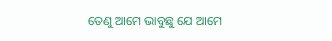ତେଣୁ ଆମେ ଭାବୁଛୁ ଯେ ଆମେ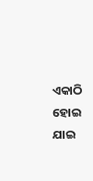ଏକାଠି ହୋଇ ଯାଇ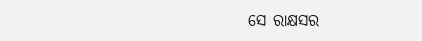ସେ ରାକ୍ଷସର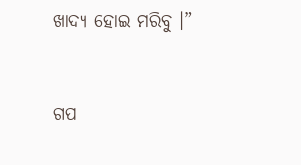ଖାଦ୍ୟ ହୋଇ ମରିବୁ ।”


ଗପ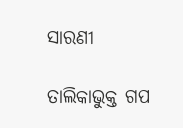ସାରଣୀ

ତାଲିକାଭୁକ୍ତ ଗପ